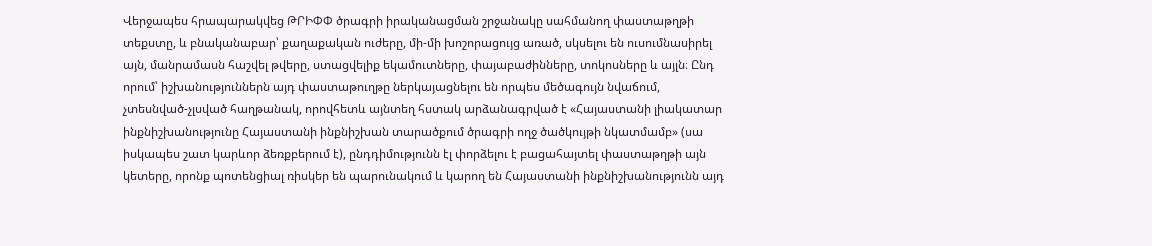Վերջապես հրապարակվեց ԹՐԻՓՓ ծրագրի իրականացման շրջանակը սահմանող փաստաթղթի տեքստը, և բնականաբար՝ քաղաքական ուժերը, մի-մի խոշորացույց առած, սկսելու են ուսումնասիրել այն, մանրամասն հաշվել թվերը, ստացվելիք եկամուտները, փայաբաժինները, տոկոսները և այլն։ Ընդ որում՝ իշխանություններն այդ փաստաթուղթը ներկայացնելու են որպես մեծագույն նվաճում, չտեսնված-չլսված հաղթանակ, որովհետև այնտեղ հստակ արձանագրված է «Հայաստանի լիակատար ինքնիշխանությունը Հայաստանի ինքնիշխան տարածքում ծրագրի ողջ ծածկույթի նկատմամբ» (սա իսկապես շատ կարևոր ձեռքբերում է), ընդդիմությունն էլ փորձելու է բացահայտել փաստաթղթի այն կետերը, որոնք պոտենցիալ ռիսկեր են պարունակում և կարող են Հայաստանի ինքնիշխանությունն այդ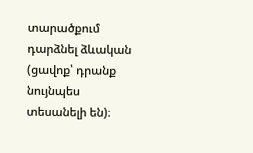տարածքում դարձնել ձևական (ցավոք՝ դրանք նույնպես տեսանելի են)։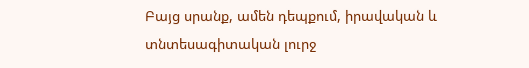Բայց սրանք, ամեն դեպքում, իրավական և տնտեսագիտական լուրջ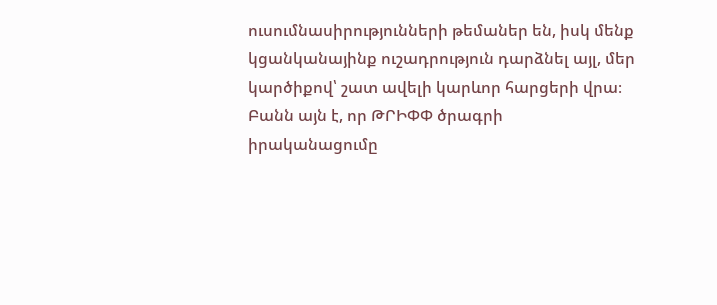ուսումնասիրությունների թեմաներ են, իսկ մենք կցանկանայինք ուշադրություն դարձնել այլ, մեր կարծիքով՝ շատ ավելի կարևոր հարցերի վրա։
Բանն այն է, որ ԹՐԻՓՓ ծրագրի իրականացումը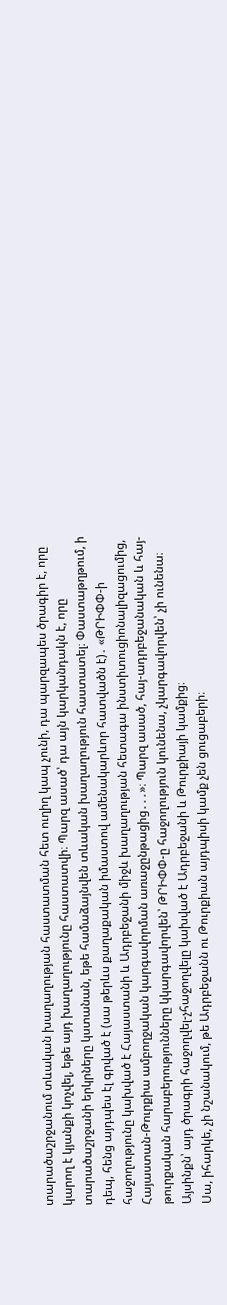տարածաշրջանում տևական խաղաղության հաստատման հետ ուղիղ կապ չունի, դա պարզապես ծրագիր է, որը կարող է կյանքի կոչվել, եթե այդ խաղաղությունը հաստատվի։ Պարզ ասած՝ դա այն կարկանդակն է, որը տարածաշրջանի երկրները կստանան, եթե համաձայնվեն տևական խաղաղություն հաստատել։ Փաստաթղթում, ի դեպ, հենց այդպես էլ գրված է (սա թերևս քաղաքական իմաստով ամենակարևոր հատվածն է)․ «ԹՐԻՓՓ-ի հաջողությունը կախված է Հայաստանի և Ադրբեջանի միջև խաղաղության հետագա ինստիտուցիոնալիզացումից, Հայաստան-Թուրքիա ամբողջական կարգավորման առաջընթացից․․․»։ Պարզ ասած, հայ-ադրբեջանական և հայ-թուրքական հարաբերությունները կկարգավորվեն՝ ԹՐԻՓՓ-ը հաջողություն կունենա, չկարգավորվեն՝ չի ունենա։ Այսինքն՝ այդ ծրագրի հաջողվել-չհաջողվելը կախված է Ադրբեջանի և Թուրքիայի կամքից։
Սա, իհարկե, չի նշանակում, թե Ադրբեջանն ու Թուրքիան այդպիսի կամք չեն ցուցաբերի։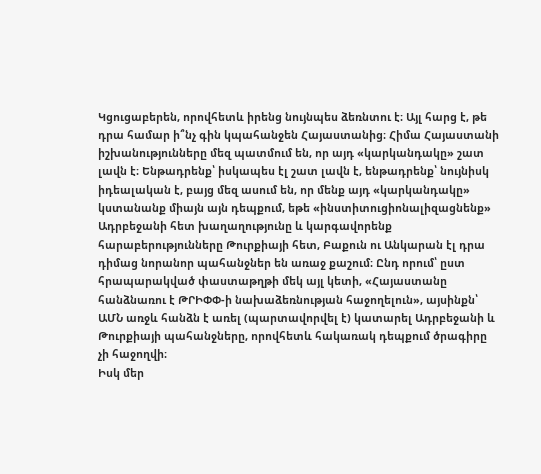Կցուցաբերեն, որովհետև իրենց նույնպես ձեռնտու է։ Այլ հարց է, թե դրա համար ի՞նչ գին կպահանջեն Հայաստանից։ Հիմա Հայաստանի իշխանությունները մեզ պատմում են, որ այդ «կարկանդակը» շատ լավն է։ Ենթադրենք՝ իսկապես էլ շատ լավն է, ենթադրենք՝ նույնիսկ իդեալական է, բայց մեզ ասում են, որ մենք այդ «կարկանդակը» կստանանք միայն այն դեպքում, եթե «ինստիտուցիոնալիզացնենք» Ադրբեջանի հետ խաղաղությունը և կարգավորենք հարաբերությունները Թուրքիայի հետ, Բաքուն ու Անկարան էլ դրա դիմաց նորանոր պահանջներ են առաջ քաշում։ Ընդ որում՝ ըստ հրապարակված փաստաթղթի մեկ այլ կետի, «Հայաստանը հանձնառու է ԹՐԻՓՓ-ի նախաձեռնության հաջողելուն», այսինքն՝ ԱՄՆ առջև հանձն է առել (պարտավորվել է) կատարել Ադրբեջանի և Թուրքիայի պահանջները, որովհետև հակառակ դեպքում ծրագիրը չի հաջողվի։
Իսկ մեր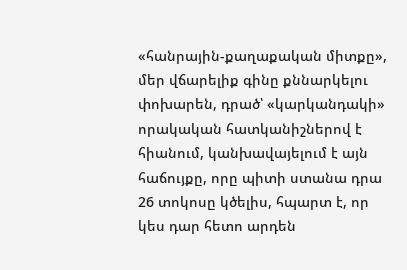«հանրային-քաղաքական միտքը», մեր վճարելիք գինը քննարկելու փոխարեն, դրած՝ «կարկանդակի» որակական հատկանիշներով է հիանում, կանխավայելում է այն հաճույքը, որը պիտի ստանա դրա 26 տոկոսը կծելիս, հպարտ է, որ կես դար հետո արդեն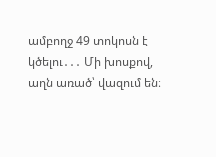ամբողջ 49 տոկոսն է կծելու․․․ Մի խոսքով, աղն առած՝ վազում են։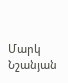Մարկ Նշանյան